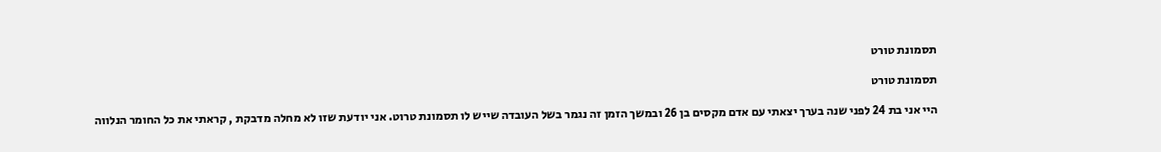תסמונת טורט

תסמונת טורט

היי אני בת 24 לפני שנה בערך יצאתי עם אדם מקסים בן 26 ובמשך הזמן זה נגמר בשל העובדה שייש לו תסמונת טרוט. אני יודעת שזו לא מחלה מדבקת , קראתי את כל החומר הנלווה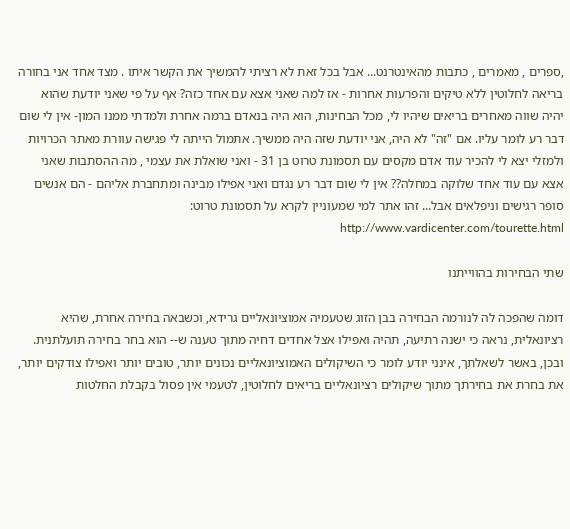,ספרים , מאמרים , כתבות מהאינטרנט... אבל בכל זאת לא רציתי להמשיך את הקשר איתו . מצד אחד אני בחורה בריאה לחלוטין ללא טיקים והפרעות אחרות - אז למה שאני אצא עם אחד כזה? אף על פי שאני יודעת שהוא יהיה שווה מאחרים בריאים שיהיו לי, מכל הבחינות, הוא היה בנאדם ברמה אחרת ולמדתי ממנו המון- אין לי שום דבר רע לומר עליו. אם "זה" לא היה, אני יודעת שזה היה ממשיך. אתמול הייתה לי פגישה עוורת מאתר הכרויות ולמזלי יצא לי להכיר עוד אדם מקסים עם תסמונת טרוט בן 31 - ואני שואלת את עצמי , מה ההסתבות שאני אצא עם עוד אחד שלוקה במחלה?? אין לי שום דבר רע נגדם ואני אפילו מבינה ומתחברת אליהם - הם אנשים סופר רגישים וניפלאים אבל... זהו אתר למי שמעוניין לקרא על תסמונת טרוט: http://www.vardicenter.com/tourette.html

שתי הבחירות בהווייתנו

דומה שהפכה לה לנורמה הבחירה בבן הזוג שטעמיה אמוציונאליים גרידא, וכשבאה בחירה אחרת, שהיא רציונאלית, נראה כי ישנה רתיעה, תהיה ואפילו אצל אחדים דחיה מתוך טענה ש-- הוא בחר בחירה תועלתנית. ובכן, באשר לשאלתך, אינני יודע לומר כי השיקולים האמוציונאליים נכונים יותר, טובים יותר ואפילו צודקים יותר, את בחרת את בחירתך מתוך שיקולים רציונאליים בריאים לחלוטין, לטעמי אין פסול בקבלת החלטות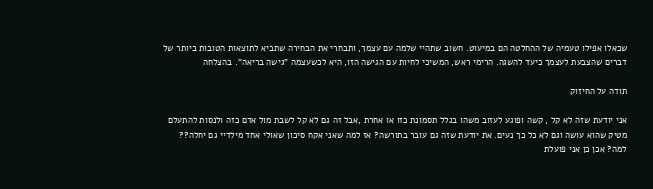שכאלו אפילו טעמיה של ההחלטה הם במיעוט. חשוב שתהיי שלמה עם עצמך, ותבחרי את הבחירה שתביא לתוצאות הטובות ביותר של דברים שהצבעת לעצמך כיעד להשגה. הרימי ראש, המשיכי לחיות עם הגישה הזו, היא לכשעצמה "גישה בריאה". בהצלחה

תודה על החיזוק

אני יודעת שזה לא קל , קשה ופוגע לעזוב משהו בגלל תסמונת כזו או אחרת ,אבל זה גם לא קל לשבת מול אדם כזה ולנסות להתעלם מטיק שהוא עושה וגם לא כל כך נעים. את יודעת שזה גם עובר בתורשה? אז למה שאני אקח סיכון שאולי אחד מילדיי גם יחלה?? למה? אכן כן אני פועלת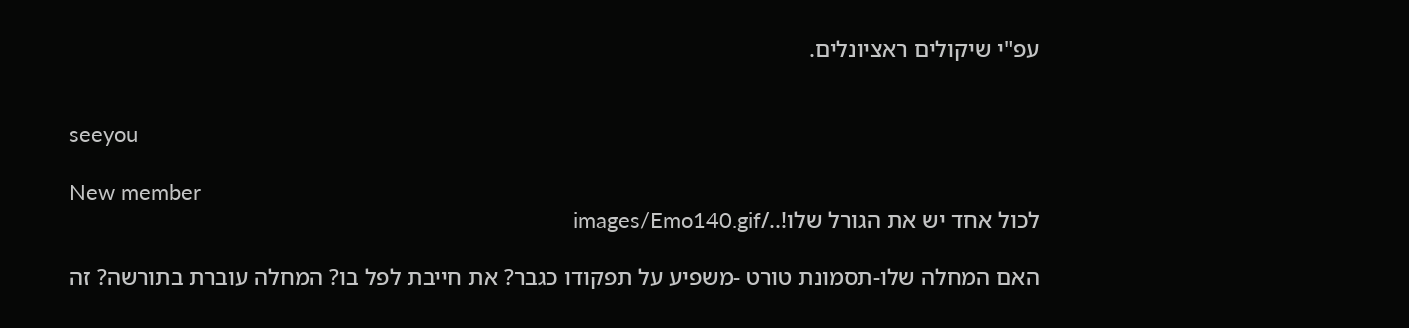עפ"י שיקולים ראציונלים.


seeyou

New member
לכול אחד יש את הגורל שלו!../images/Emo140.gif

האם המחלה שלו-תסמונת טורט -משפיע על תפקודו כגבר? את חייבת לפל בו? המחלה עוברת בתורשה? זה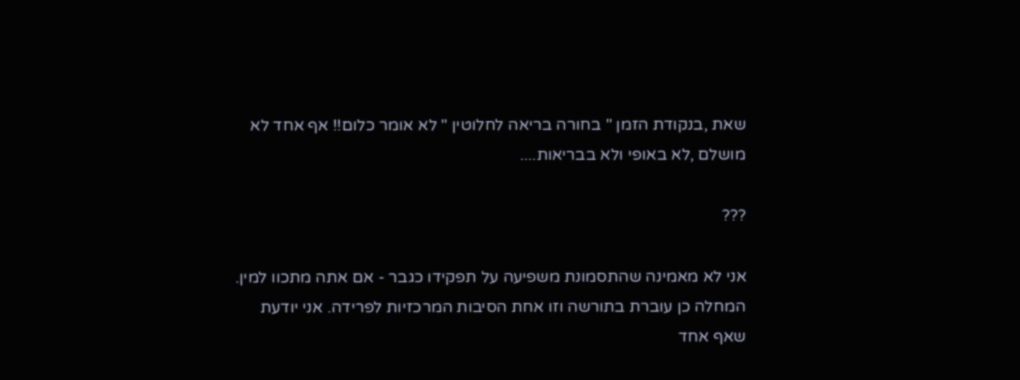שאת ,בנקודת הזמן " בחורה בריאה לחלוטין " לא אומר כלום!! אף אחד לא מושלם ,לא באופי ולא בבריאות....

???

אני לא מאמינה שהתסמונת משפיעה על תפקידו כגבר - אם אתה מתכוו למין. המחלה כן עוברת בתורשה וזו אחת הסיבות המרכזיות לפרידה. אני יודעת שאף אחד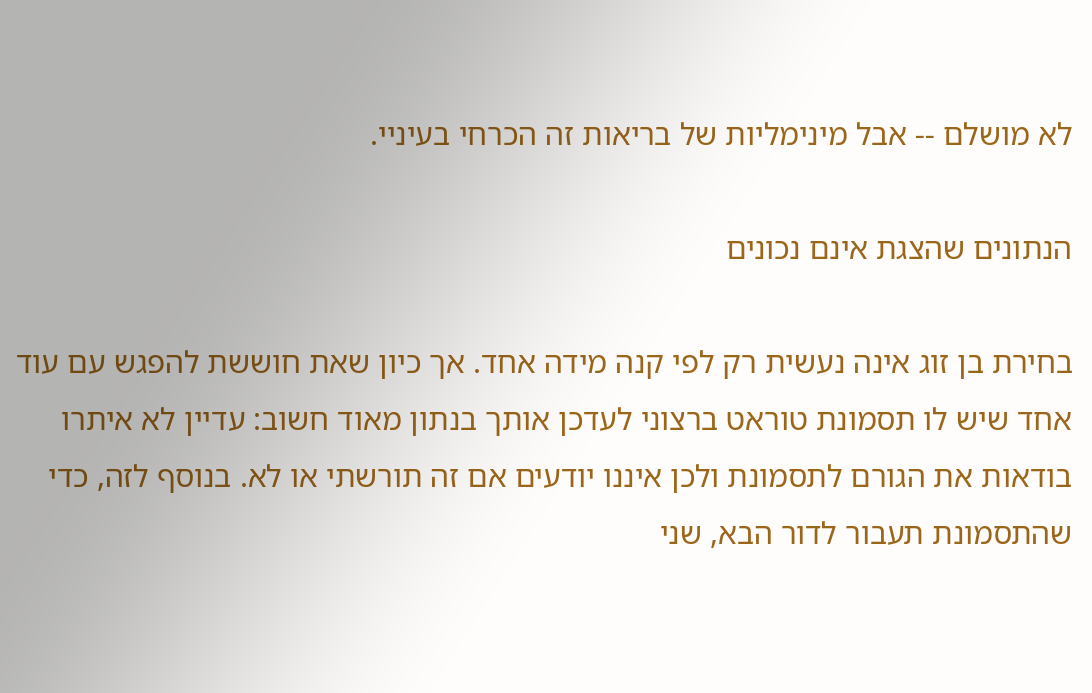לא מושלם -- אבל מינימליות של בריאות זה הכרחי בעיניי.

הנתונים שהצגת אינם נכונים

בחירת בן זוג אינה נעשית רק לפי קנה מידה אחד. אך כיון שאת חוששת להפגש עם עוד אחד שיש לו תסמונת טוראט ברצוני לעדכן אותך בנתון מאוד חשוב: עדיין לא איתרו בודאות את הגורם לתסמונת ולכן איננו יודעים אם זה תורשתי או לא. בנוסף לזה, כדי שהתסמונת תעבור לדור הבא, שני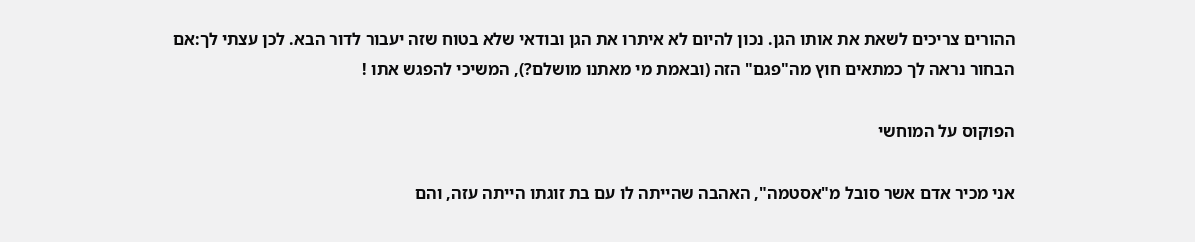ההורים צריכים לשאת את אותו הגן. נכון להיום לא איתרו את הגן ובודאי שלא בטוח שזה יעבור לדור הבא. לכן עצתי לך:אם הבחור נראה לך כמתאים חוץ מה"פגם" הזה (ובאמת מי מאתנו מושלם?), המשיכי להפגש אתו !

הפוקוס על המוחשי

אני מכיר אדם אשר סובל מ"אסטמה", האהבה שהייתה לו עם בת זוגתו הייתה עזה, והם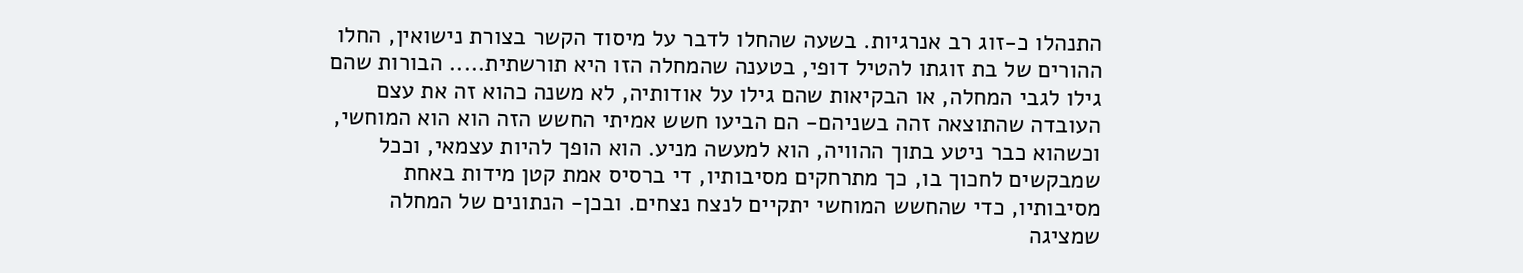התנהלו כ-זוג רב אנרגיות. בשעה שהחלו לדבר על מיסוד הקשר בצורת נישואין, החלו ההורים של בת זוגתו להטיל דופי, בטענה שהמחלה הזו היא תורשתית..... הבורות שהם גילו לגבי המחלה, או הבקיאות שהם גילו על אודותיה, לא משנה כהוא זה את עצם העובדה שהתוצאה זהה בשניהם- הם הביעו חשש אמיתי החשש הזה הוא הוא המוחשי, וכשהוא כבר ניטע בתוך ההוויה, הוא למעשה מניע. הוא הופך להיות עצמאי, וככל שמבקשים לחכוך בו, כך מתרחקים מסיבותיו, די ברסיס אמת קטן מידות באחת מסיבותיו, כדי שהחשש המוחשי יתקיים לנצח נצחים. ובכן- הנתונים של המחלה שמציגה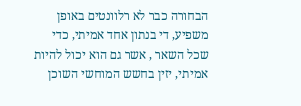הבחורה כבר לא רלוונטים באופן משפיע, די בנתון אחד אמיתי, כדי שכל השאר , אשר גם הוא יכול להיות אמיתי, יזין בחשש המוחשי השוכן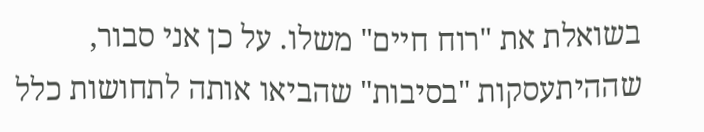בשואלת את "רוח חיים" משלו. על כן אני סבור, שההיתעסקות "בסיבות" שהביאו אותה לתחושות כלל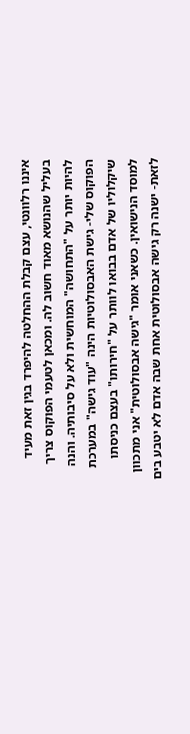איננו רלוונטי, עצם קבלת ההחלטה להיפרד בגין זאת מעיד בעליל שהנושא מאוד חשוב לה. ומכאן לטעמי הפוקוס צריך להיות יותר על "התחושה" המוחשית ולא על סיבותיה. והנה הפוקוס שלי- גישת האבסולוטיות הינה "עוד גישה" במערכת שיקלוליו של אדם בבואו לוותר על "חירותו" בעצם כניסתו למוסד הנישואין. כשאני אומר "גישה אבסולוטית" אני מתכוון לזאת- ישנה רק גישה אבסולוטית אחת שבה אדם לא יטבע בים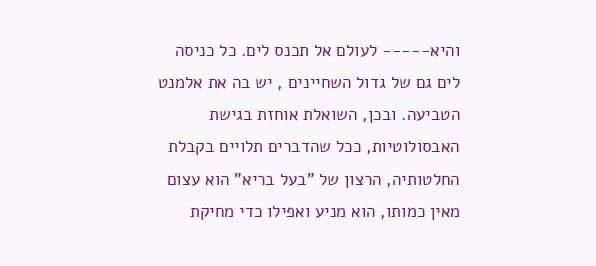והיא----- לעולם אל תכנס לים. כל כניסה לים גם של גדול השחיינים , יש בה את אלמנט הטביעה. ובכן, השואלת אוחזת בגישת האבסולוטיות, ככל שהדברים תלויים בקבלת החלטותיה, הרצון של "בעל בריא" הוא עצום מאין כמותו, הוא מניע ואפילו כדי מחיקת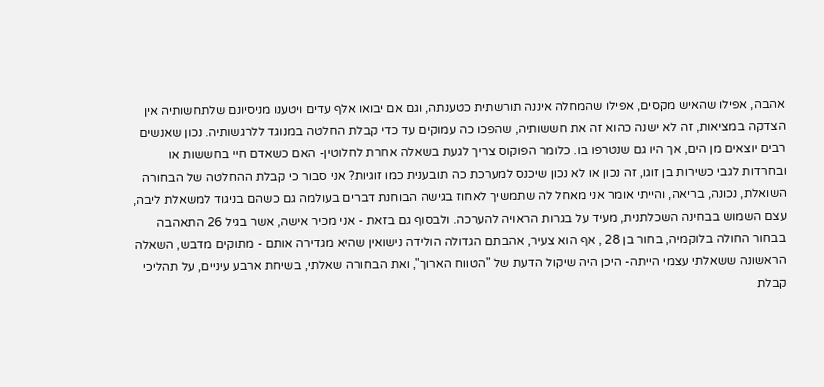אהבה, אפילו שהאיש מקסים, אפילו שהמחלה איננה תורשתית כטענתה, וגם אם יבואו אלף עדים ויטענו מניסיונם שלתחשותיה אין הצדקה במציאות, זה לא ישנה כהוא זה את חששותיה, שהפכו כה עמוקים עד כדי קבלת החלטה במנוגד ללרגשותיה. נכון שאנשים רבים יוצאים מן הים, אך היו גם שנטרפו בו. כלומר הפוקוס צריך לגעת בשאלה אחרת לחלוטין- האם כשאדם חיי בחששות או ובחרדות לגבי כשירות בן זוגו, זה נכון או לא נכון שיכנס למערכת כה תובענית כמו זוגיות? אני סבור כי קבלת ההחלטה של הבחורה השואלת, נכונה, בריאה, והייתי אומר אני מאחל לה שתמשיך לאחוז בגישה הבוחנת דברים בעולמה גם כשהם בניגוד למשאלת ליבה, עצם השמוש בבחינה השכלתנית, מעיד על בגרות הראויה להערכה. ולבסוף גם בזאת - אני מכיר אישה, אשר בגיל 26 התאהבה בבחור החולה בלוקמיה, בחור בן 28 , אף הוא צעיר, אהבתם הגדולה הולידה נישואין שהיא מגדירה אותם - מתוקים מדבש, השאלה הראשונה ששאלתי עצמי הייתה- היכן היה שיקול הדעת של "הטווח הארוך", ואת הבחורה שאלתי, בשיחת ארבע עיניים, על תהליכי קבלת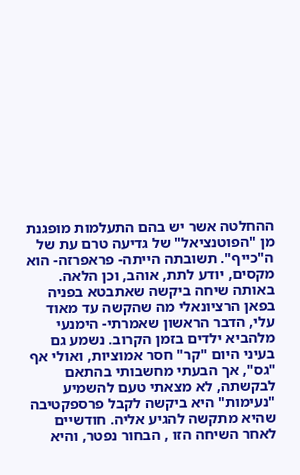ההחלטה אשר יש בהם התעלמות מופגנת מן "הפוטנציאל" של גדיעה טרם עת של ה"כייף". תשובתה הייתה- פראפרזה- הוא מקסים, יודע לתת, אוהב, וכן הלאה. באותה שיחה ביקשה שאתבטא בפניה בפאן הרציונאלי מה שהקשה עד מאוד עלי, הדבר הראשון שאמרתי- הימנעי מלהביא ילדים בזמן הקרוב. נשמע גם בעיני היום "קר" חסר אמוציות, ואולי אף "גס", אך הבעתי מחשבותי בהתאם לבקשתה, לא מצאתי טעם להשמיע "נעימות" היא ביקשה לקבל פרספקטיבה שהיא מתקשה להגיע אליה. חודשיים לאחר השיחה הזו , הבחור נפטר, והיא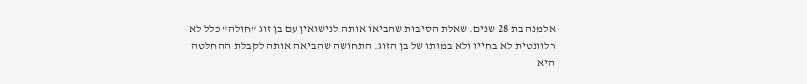אלמנה בת 28 שנים. שאלת הסיבות שהביאו אותה לנישואין עם בן זוג "חולה" כלל לא רלוונטית לא בחייו ולא במותו של בן הזוג. התחושה שהביאה אותה לקבלת ההחלטה היא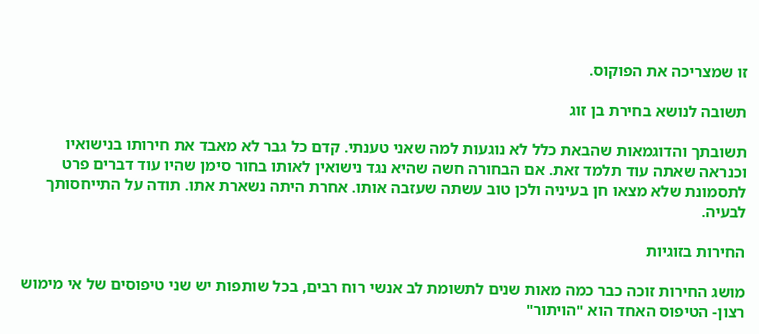זו שמצריכה את הפוקוס.

תשובה לנושא בחירת בן זוג

תשובתך והדוגמאות שהבאת כלל לא נוגעות למה שאני טענתי. קדם כל גבר לא מאבד את חירותו בנישואיו וכנראה שאתה עוד תלמד זאת. אם הבחורה חשה שהיא נגד נישואין לאותו בחור סימן שהיו עוד דברים פרט לתסמונת שלא מצאו חן בעיניה ולכן טוב עשתה שעזבה אותו. אחרת היתה נשארת אתו. תודה על התייחסותך לבעיה.

החירות בזוגיות

מושג החירות זוכה כבר כמה מאות שנים לתשומת לב אנשי רוח רבים, בכל שותפות יש שני טיפוסים של אי מימוש רצון- הטיפוס האחד הוא "הויתור"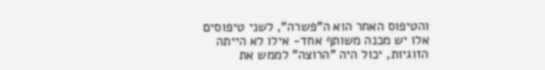והטיפוס האחר הוא ה"פשרה", לשני טיפוסים אלו יש מכנה משותף אחד- אילו לא הייתה הזוגיות, יכול היה "הרוצה" לממש את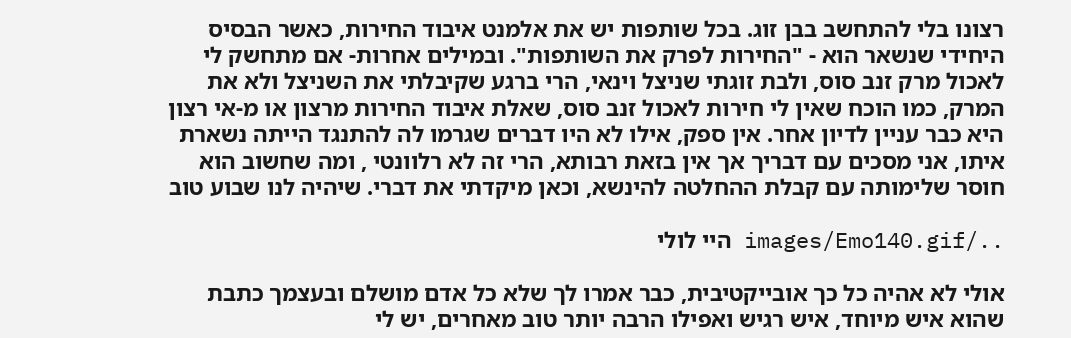רצונו בלי להתחשב בבן זוג. בכל שותפות יש את אלמנט איבוד החירות, כאשר הבסיס היחידי שנשאר הוא - "החירות לפרק את השותפות". ובמילים אחרות- אם מתחשק לי לאכול מרק זנב סוס, ולבת זוגתי שניצל וינאי, הרי ברגע שקיבלתי את השניצל ולא את המרק, כמו הוכח שאין לי חירות לאכול זנב סוס, שאלת איבוד החירות מרצון או מ-אי רצון היא כבר עניין לדיון אחר. אין ספק, אילו לא היו דברים שגרמו לה להתנגד הייתה נשארת איתו, אני מסכים עם דבריך אך אין בזאת רבותא, הרי זה לא רלוונטי , ומה שחשוב הוא חוסר שלימותה עם קבלת ההחלטה להינשא, וכאן מיקדתי את דברי. שיהיה לנו שבוע טוב

../images/Emo140.gif היי לולי

אולי לא אהיה כל כך אובייקטיבית, כבר אמרו לך שלא כל אדם מושלם ובעצמך כתבת שהוא איש מיוחד, איש רגיש ואפילו הרבה יותר טוב מאחרים, יש לי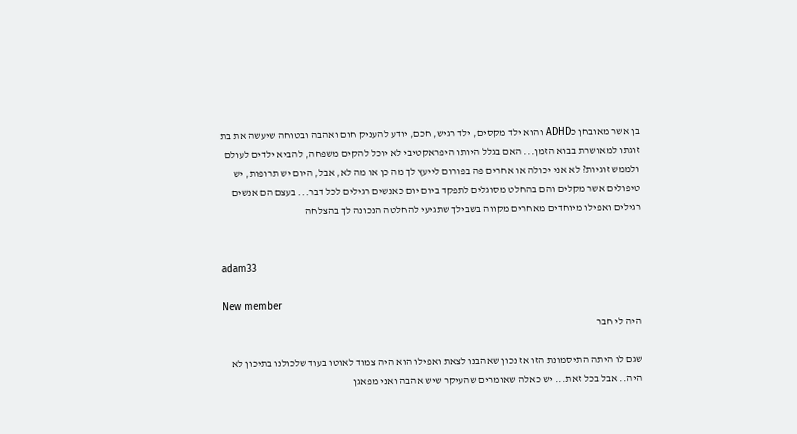בן אשר מאובחן כADHD והוא ילד מקסים, ילד רגיש, חכם, יודע להעניק חום ואהבה ובטוחה שיעשה את בת זוגתו למאושרת בבוא הזמן... האם בגלל היותו היפראקטיבי לא יוכל להקים משפחה, להביא ילדים לעולם ולממש זוגיות? לא אני יכולה או אחרים פה בפורום לייעץ לך מה כן או מה לא, אבל, היום יש תרופות, יש טיפולים אשר מקלים והם בהחלט מסוגלים לתפקד ביום יום כאנשים רגילים לכל דבר... בעצם הם אנשים רגילים ואפילו מיוחדים מאחרים מקווה בשבילך שתגיעי להחלטה הנכונה לך בהצלחה


adam33

New member
היה לי חבר

שגם לו היתה התיסמונת הזו אז נכון שאהבנו לצאת ואפילו הוא היה צמוד לאוטו בעוד שלכולנו בתיכון לא היה.. אבל בכל זאת... יש כאלה שאומרים שהעיקר שיש אהבה ואני מפאגן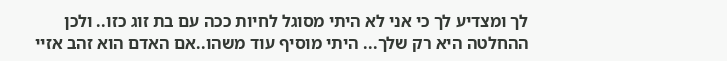לך ומצדיע לך כי אני לא היתי מסוגל לחיות ככה עם בת זוג כזו.. ולכן ההחלטה היא רק שלך... היתי מוסיף עוד משהו..אם האדם הוא זהב אזיי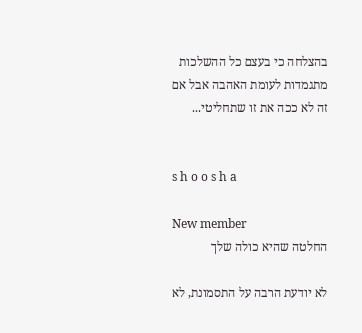בהצלחה כי בעצם כל ההשלכות מתגמדות לעומת האהבה אבל אם זה לא ככה את זו שתחליטי...


s h o o s h a

New member
החלטה שהיא כולה שלך

לא יודעת הרבה על התסמונת, לא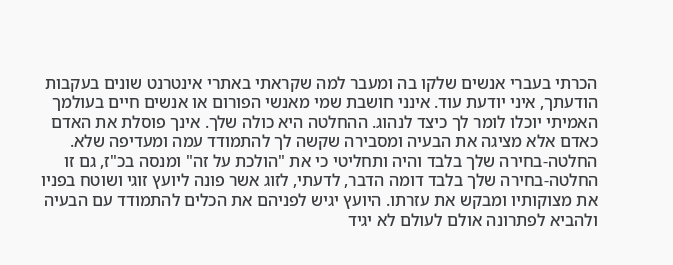הכרתי בעברי אנשים שלקו בה ומעבר למה שקראתי באתרי אינטרנט שונים בעקבות הודעתך, איני יודעת עוד. אינני חושבת שמי מאנשי הפורום או אנשים חיים בעולמך האמיתי יוכלו לומר לך כיצד לנהוג. ההחלטה היא כולה שלך. אינך פוסלת את האדם כאדם אלא מציגה את הבעיה ומסבירה שקשה לך להתמודד עמה ומעדיפה שלא. החלטה-בחירה שלך בלבד והיה ותחליטי כי את "הולכת על זה" ומנסה בכ"ז, גם זו החלטה-בחירה שלך בלבד דומה הדבר, לדעתי, לזוג אשר פונה ליועץ זוגי ושוטח בפניו את מצוקותיו ומבקש את עזרתו. היועץ יגיש לפניהם את הכלים להתמודד עם הבעיה ולהביא לפתרונה אולם לעולם לא יגיד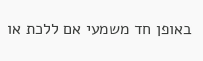באופן חד משמעי אם ללכת או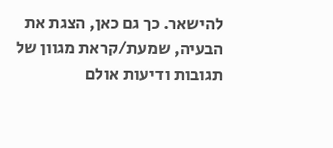להישאר. כך גם כאן, הצגת את הבעיה, שמעת/קראת מגוון של תגובות ודיעות אולם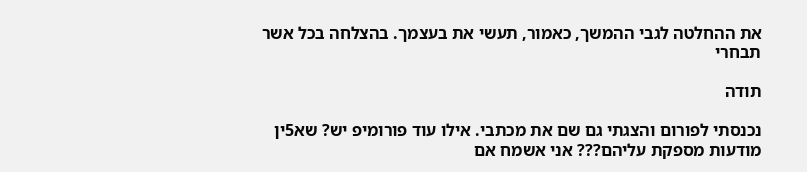את ההחלטה לגבי ההמשך, כאמור, תעשי את בעצמך. בהצלחה בכל אשר תבחרי

תודה

נכנסתי לפורום והצגתי גם שם את מכתבי. אילו עוד פורומיפ יש? שא5ין מודעות מספקת עליהם??? אני אשמח אם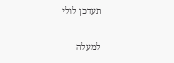תעדכן לולי

למעלה